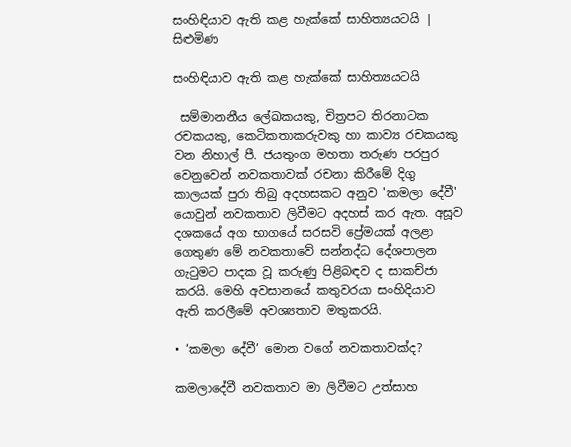සංහිඳියාව ඇති කළ හැක්කේ සාහිත්‍යයටයි | සිළුමිණ

සංහිඳියාව ඇති කළ හැක්කේ සාහිත්‍යයටයි

 සම්මානනීය ලේඛකයකු, චිත්‍රපට තිරනාටක රචකයකු, කෙටිකතාකරුවකු හා කාව්‍ය රචකයකු වන නිහාල් පී. ජයතුංග මහතා තරුණ පරපුර වෙනුවෙන් නවකතාවක් රචනා කිරීමේ දිගු කාලයක් පුරා තිබු අදහසකට අනුව 'කමලා දේවී' යොවුන් නවකතාව ලිවීමට අදහස් කර ඇත. අසූව දශකයේ අග භාගයේ සරසවි ප්‍රේමයක් අලළා ගෙතුණ මේ නවකතාවේ සන්නද්ධ දේශපාලන ගැටුමට පාදක වූ කරුණු පිළිබඳව ද සාකච්ජා කරයි. මෙහි අවසානයේ කතුවරයා සංහිදියාව ඇති කරලීමේ අවශ්‍යතාව මතුකරයි.

• ‘කමලා දේවී’ මොන වගේ නවකතාවක්ද?

කමලාදේවී නවකතාව මා ලිවීමට උත්සාහ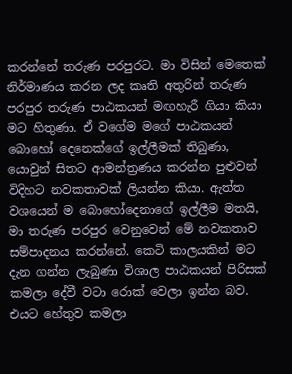කරන්නේ තරුණ පරපුරට. මා විසින් මෙතෙක් නිර්මාණය කරන ලද කෘති අතුරින් තරුණ පරපුර තරුණ පාඨකයන් මඟහැරී ගියා කියා මට හිතුණා. ඒ වගේම මගේ පාඨකයන් බොහෝ දෙනෙක්ගේ ඉල්ලීමක් තිබුණා, යොවුන් සිතට ආමන්ත්‍රණය කරන්න පුළුවන් විදිහට නවකතාවක් ලියන්න කියා. ඇත්ත වශයෙන් ම බොහෝදෙනාගේ ඉල්ලීම මතයි, මා තරුණ පරපුර වෙනුවෙන් මේ නවකතාව සම්පාදනය කරන්නේ. කෙටි කාලයකින් මට දැන ගන්න ලැබුණා විශාල පාඨකයන් පිරිසක් කමලා දේවී වටා රොක් වෙලා ඉන්න බව‍. එයට හේතුව කමලා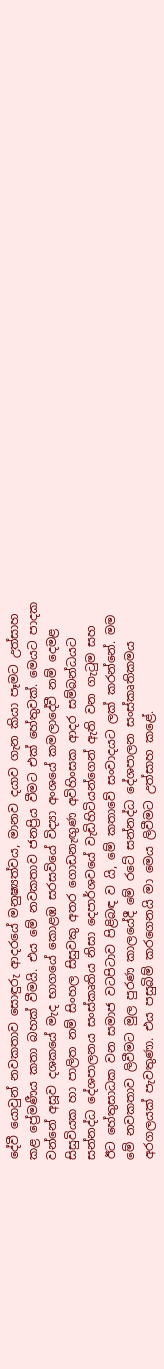දේවී යොවුන් නවකතාව සොඳුරු ආද‍රයේ මනුෂ්‍යත්වය, මානව දයාව ගැන කියා පෑමට උත්සාහ කළ ප්‍රේමණීය කතා බහක් වීමයි. එය මේ නවකතාව ජනප්‍රිය වීමට එක් හේතුවක්. මෙයට ප‍ාදක වන්නේ අසූව දශකයේ මැද භාගයේ කොළඹ සරසවියේ විද්‍යා අංශයේ කමලාදේවී නම් දෙමළ සිසුවියක හා පාලිත නම් සිංහල සිසුවකු අතර ගොඩනැඟුණ අවිහිංසක ආදර සම්බන්ධ‍යට සන්නද්ධ දේශපාලනය සංස්කෘතිය නිසා දෙපාර්ශවයේ වැඩිහිටියන්ගෙන් ඇති වන ගැටුම සහ ඊට හේතුසාධක වන සමාජ වටපිටාව පිළිබඳ ව යි, මේ කතාවේ සංවාදයට ලක් කරන්නේ. මම මේ නවකතාව ලිවීමට මුල පුරණ කාලයේදී මේ රටේ සන්නද්ධ දේශපාලන සංස්කෘතිකමය අරගලයක් පැවතුණා. එය පසුබිම් කරගෙනයි මා මෙය ලිවීමට උත්සාහ කළේ.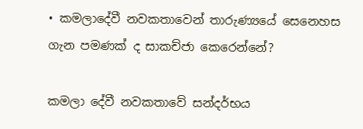• කමලාදේවී නවකතාවෙන් තාරුණ්‍යයේ සෙනෙහස ගැන පමණක් ද සාකච්ජා කෙරෙන්නේ?

කමලා දේවී නවකතාවේ සන්දර්භය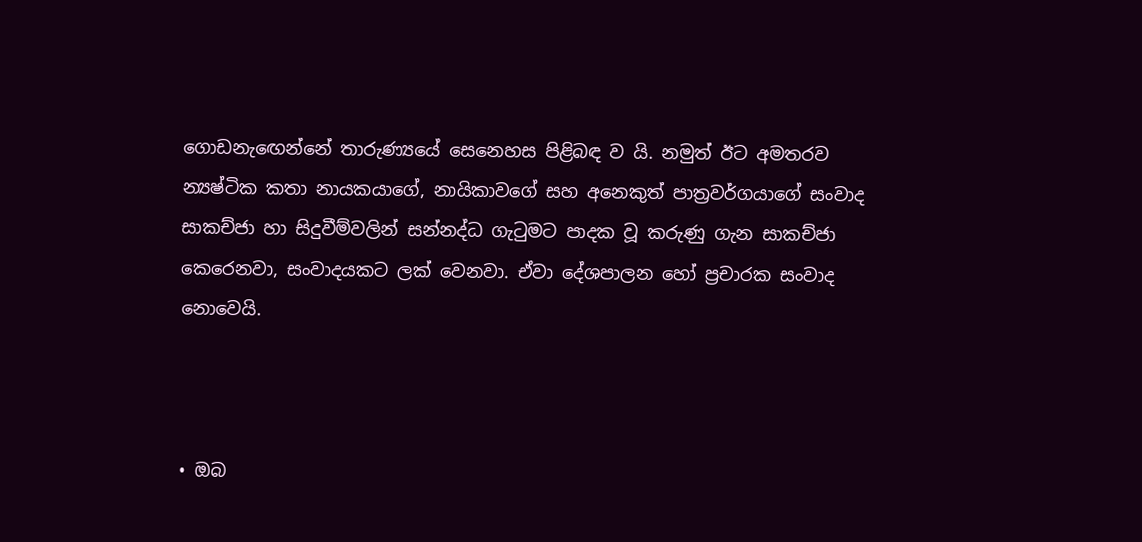ගොඩනැඟෙන්නේ තාරුණ්‍යයේ සෙනෙහස පිළිබඳ ව යි. නමුත් ඊට අමතරව න්‍යෂ්ටික කතා නායකයාගේ, නායිකාවගේ සහ අනෙකුත් පාත්‍රවර්ගයාගේ සංවාද සාකච්ජා හා සිදුවීම්වලින් සන්නද්ධ ගැටුමට පාදක වූ කරුණු ගැන සාකච්ජා කෙරෙනවා, සංවාදයකට ලක් වෙනවා. ඒවා දේශපාලන හෝ ප්‍රචාරක සංවාද නොවෙයි.



• ඔබ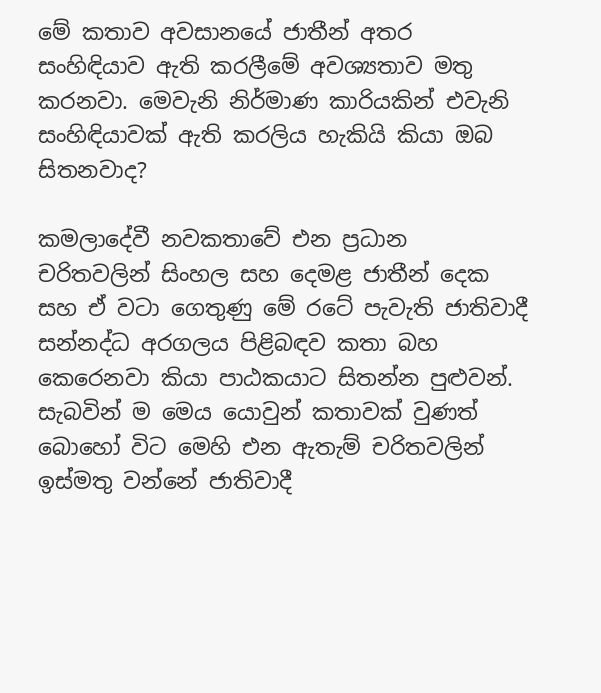මේ කතාව අවසානයේ ජාතීන් අතර සංහිඳියාව ඇති කරලීමේ අවශ්‍යතාව මතු කරනවා. මෙවැනි නිර්මාණ කාරියකින් එවැනි සංහිඳියාවක් ඇති කරලිය හැකියි කියා ඔබ සිතනවාද?

කමලාදේවී නවකතාවේ එන ප්‍රධාන චරිතවලින් සිංහල සහ දෙමළ ජාතීන් දෙක සහ ඒ වටා ගෙතුණු මේ රටේ පැවැති ජාතිවාදී සන්නද්ධ අරගලය පිළිබඳව කතා බහ කෙරෙනවා කියා පාඨකයාට සිතන්න පුළුවන්. සැබවින් ම මෙය යොවුන් කතාවක් වුණත් බොහෝ විට මෙහි එන ඇතැම් චරිතවලින් ඉස්මතු වන්නේ ජාතිවාදී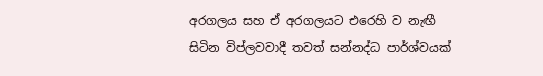අරගලය සහ ඒ අර‍ගලයට එරෙහි ව නැඟී සිටින විප්ලවවාදී තවත් සන්නද්ධ පාර්ශ්වයක්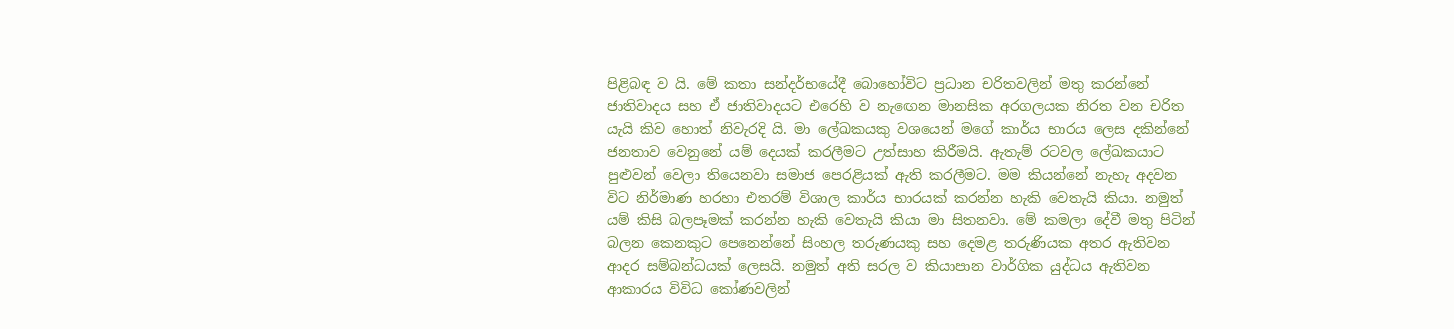පිළිබඳ ව යි. මේ කතා සන්දර්භයේදී බොහෝවිට ප්‍රධාන චරිතවලින් මතු කරන්නේ ජාතිවාදය සහ ඒ ජාතිවාදයට එරෙහි ව නැඟෙන මානසික අරගලයක නිරත වන චරිත යැයි කිව හොත් නිවැරදි යි. මා ලේඛකයකු වශයෙන් මගේ කාර්ය භාරය ලෙස දකින්නේ ජනතාව වෙනුනේ යම් දෙයක් කරලීමට උත්සාහ කිරීමයි. ඇතැම් රටවල ලේඛකයාට පුළුවන් වෙලා තියෙනවා සමාජ පෙරළියක් ඇති කරලීමට. මම කියන්නේ නැහැ අදවන විට නිර්මාණ හරහ‍‍ා එතරම් විශාල කාර්ය භාරයක් කරන්න හැකි වෙතැයි කියා. නමුත් යම් කිසි ‍බලපෑමක් කරන්න හැකි වෙතැයි කියා මා සිතනවා‍. මේ කමලා දේවී මතු පිටින් බලන කෙනකුට පෙනෙන්නේ සිංහල තරුණයකු සහ දෙමළ තරුණියක අතර ඇතිවන ආදර සම්බන්ධයක් ලෙසයි. නමුත් අති සරල ව කියාපාන වාර්ගික යුද්ධය ඇතිවන ආකාරය විවිධ කෝණවලින්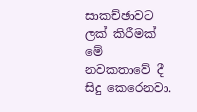සාකච්ඡාවට ලක් කිරීමක් මේ නවකතාවේ දී සිදු කෙරෙනවා.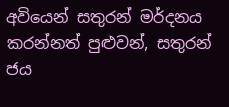අවියෙන් සතුරන් මර්දනය කරන්නත් පුළුවන්, සතුරන් ජය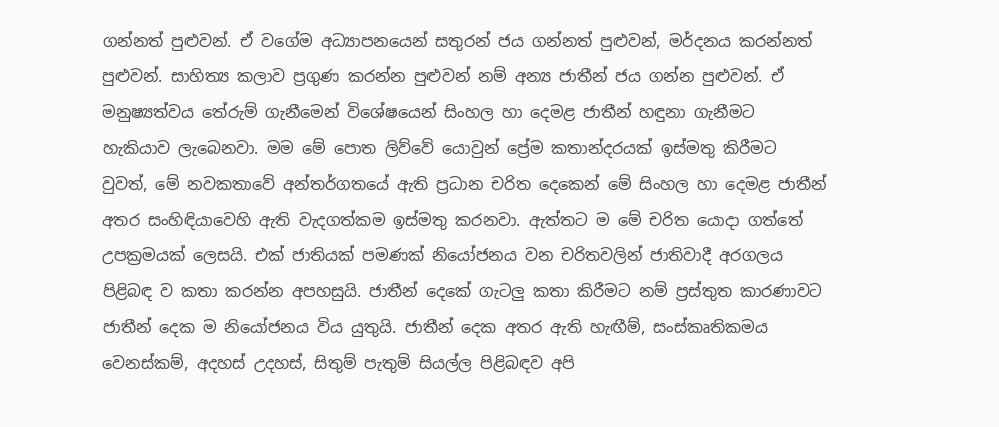ගන්නත් පුළුවන්. ඒ වගේම අධ්‍යාපනයෙන් සතුරන් ජය ගන්නත් පුළුවන්, මර්දනය කරන්නත් පුළුවන්. සාහිත්‍ය කලාව ප්‍රගුණ කරන්න පුළුවන් නම් අන්‍ය ජාතීන් ජය ගන්න පුළුවන්. ඒ මනුෂ්‍යත්වය තේරුම් ගැනීමෙන් විශේෂයෙන් සිංහල හා දෙමළ ජාතීන් හඳුනා ගැනීම‍ට හැකියාව ලැබෙනවා‍. මම මේ පොත ලිව්වේ යොවුන් ප්‍රේම කතාන්දරයක් ඉස්මතු කිරීමට වුවත්, මේ නවකතාවේ අන්තර්ගතයේ ඇති ප්‍රධාන චරිත දෙකෙන් මේ සිංහල හා දෙමළ ජාතීන් අතර සංහිඳියාවෙහි ඇති වැදගත්කම ඉස්මතු කරනවා. ඇත්තට ම මේ චරිත යොදා ගත්තේ උපක්‍රමයක් ලෙසයි. එක් ජාතියක් පමණක් ‍නියෝජනය වන චරිතවලින් ජාතිවාදී අරගලය පිළිබඳ ව කතා කරන්න අපහසුයි. ජාතීන් දෙකේ ගැටලු කතා කිරීමට නම් ප්‍රස්තුත කාරණාවට ජාතීන් දෙක ම නියෝජනය විය යුතුයි. ජාතීන් දෙක අතර ඇති හැඟීම්, සංස්කෘතිකමය වෙනස්කම්, අදහස් උදහස්, සිතුම් පැතුම් සියල්ල පිළිබඳව අපි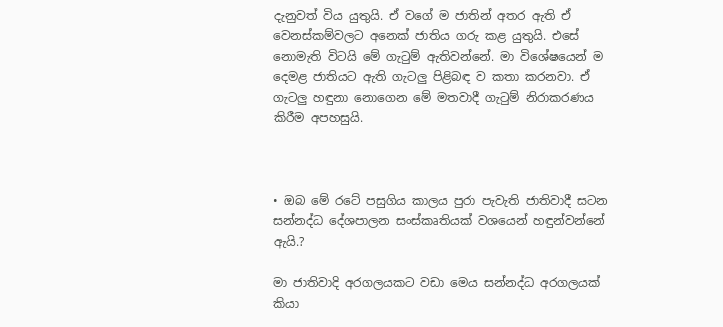දැනුවත් විය යුතුයි. ඒ වගේ ම ජාතින් අතර ඇති ඒ වෙනස්කම්වලට අනෙක් ජාතිය ගරු කළ යුතුයි. එසේ නොමැති විටයි මේ ගැටුම් ඇතිවන්නේ. මා විශේෂයෙන් ම දෙමළ ජාතියට ඇති ගැටලු පිළිබඳ ව කතා කරනවා. ඒ ගැටලු හඳුනා නොගෙන මේ මතවාදී ගැටුම් නිරාකරණය කිරීම අපහසුයි.



• ඔබ මේ රටේ පසුගිය කාලය පුරා පැවැති ජාතිවාදී සටන සන්නද්ධ දේශපාලන සංස්කෘතියක් වශයෙන් හඳුන්වන්නේ ඇයි.?

මා ජාතිවාදි අරගලයකට වඩා මෙය සන්නද්ධ අරගලයක් කියා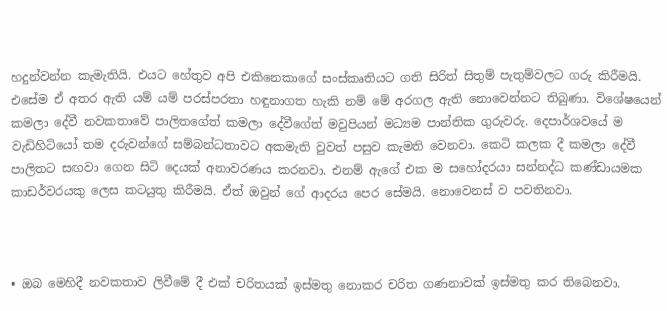හදුන්වන්න කැමැතියි. එයට හේතුව අපි එකිනෙකාගේ සංස්කෘතියට ගති සිරිත් සිතුම් පැතුම්වල‍ට ගරු කිරීමයි. එසේම ඒ අතර ඇති යම් යම් පරස්පරතා හඳුනාගත හැකි නම් මේ අරගල ඇති නොවෙන්නට තිබුණා. විශේෂයෙන් කමලා දේවී නවකතාවේ පාලිතගේත් කමලා දේවීගේත් මවුපියන් මධ්‍යම පාන්තික ගුරුවරු. දෙපාර්ශවයේ ම වැඩිහිටියෝ තම දරුවන්ගේ සම්බන්ධතාවට අකමැති වුවත් පසුව කැමති වෙනවා. කෙටි කලක දී කමලා දේවී පාලිතට සඟවා ගෙන සිටි දෙයක් අනාවරණය කරනවා. එනම් ඇගේ එක ම සහෝදරයා සන්නද්ධ කණ්ඩායමක කාඩර්වරයකු ලෙස කටයුතු කිරීමයි. ඒත් ඔවුන් ගේ ආදරය පෙර සේමයි. නොවෙනස් ව පවතිනවා.



• ඔබ මෙහිදී නවකතාව ලිවීමේ දී එක් චරිතයක් ඉස්මතු නොකර චරිත ගණනාවක් ඉස්මතු කර තිබෙනවා.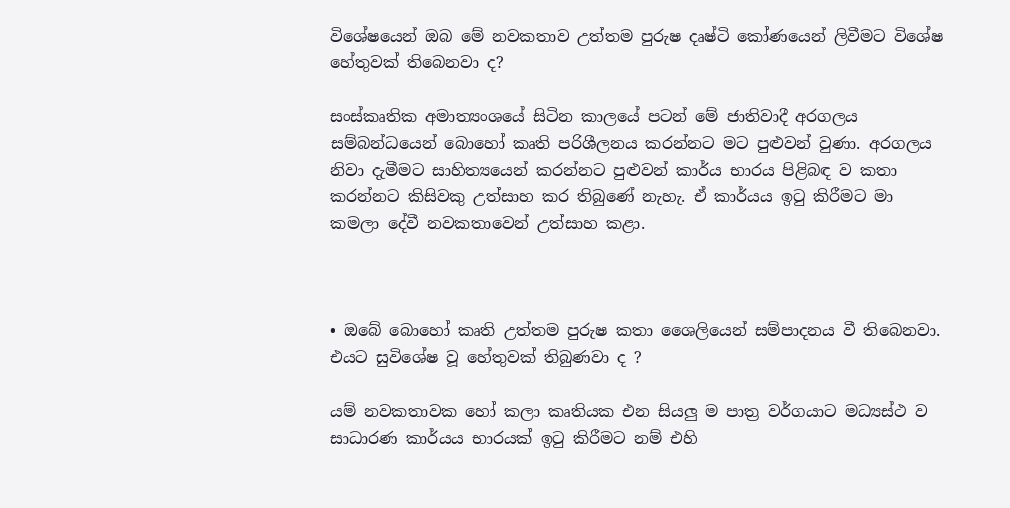විශේෂයෙන් ඔබ මේ නවකතාව උත්තම පුරුෂ දෘෂ්ටි කෝණයෙන් ලිවීමට විශේෂ හේතුවක් තිබෙනවා ද?

සංස්කෘතික අමාත්‍යංශයේ සිටින කාලයේ පටන් මේ ජාතිවාදී අරගලය සම්බන්ධයෙන් බොහෝ කෘති පරිශීලනය කරන්නට මට පුළුවන් වුණා. අරගලය නිවා දැමීමට සාහිත්‍යයෙන් කරන්නට පුළුවන් කාර්ය භාරය පිළිබඳ ව කතා කරන්නට කිසිවකු උත්සාහ කර තිබුණේ නැහැ. ඒ කාර්යය ඉටු කිරීමට මා කමලා දේවී නවකතාවෙන් උත්සාහ කළා.



• ඔබේ බොහෝ කෘති උත්තම පුරුෂ කතා ශෛලියෙන් සම්පාදනය වී තිබෙනවා. එයට සුවිශේෂ වූ හේතුවක් තිබුණවා ද ?

යම් නවකතාවක හෝ කලා කෘතියක එන සියලු ම පාත්‍ර වර්ගයාට මධ්‍යස්ථ ව සාධාරණ කාර්යය භාරයක් ඉටු කිරීමට නම් එහි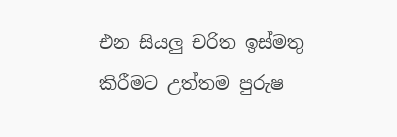එන සියලු චරිත ඉස්මතු කිරීමට උත්තම පුරුෂ‍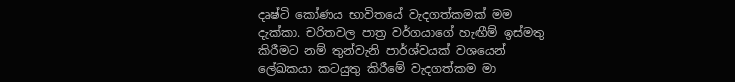දෘෂ්ටි කෝණය භාවිතයේ වැදගත්කමක් මම දැක්කා. චරිතවල පාත්‍ර වර්ගයාගේ හැඟීම් ඉස්මතු කිරීමට නම් තුන්වැනි පාර්ශ්වයක් වශයෙන් ලේඛකයා කටයුතු කිරීමේ වැදගත්කම මා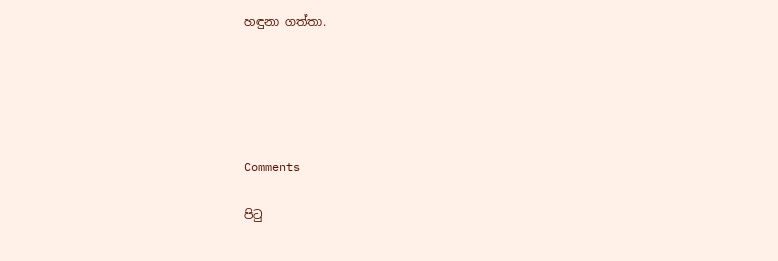හඳුනා ගත්තා.





Comments

පිටු